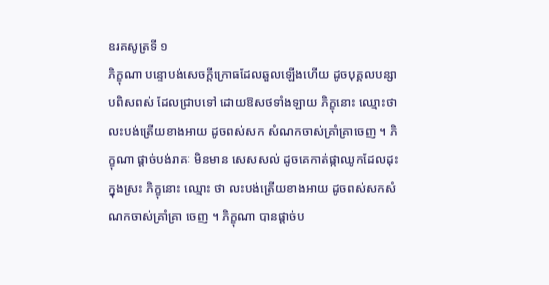ឧរគសូត្រទី ១
ភិក្ខុណា បន្ទោបង់សេចក្តីក្រោធដែលឆួលឡើងហើយ ដូចបុគ្គលបន្សាបពិសពស់ ដែលជ្រាបទៅ ដោយឱសថទាំងឡាយ ភិក្ខុនោះ ឈ្មោះថា លះបង់ត្រើយខាងអាយ ដូចពស់សក សំណកចាស់គ្រាំគ្រាចេញ ។ ភិក្ខុណា ផ្តាច់បង់រាគៈ មិនមាន សេសសល់ ដូចគេកាត់ផ្កាឈូកដែលដុះក្នុងស្រះ ភិក្ខុនោះ ឈ្មោះ ថា លះបង់ត្រើយខាងអាយ ដូចពស់សកសំណកចាស់គ្រាំគ្រា ចេញ ។ ភិក្ខុណា បានផ្តាច់ប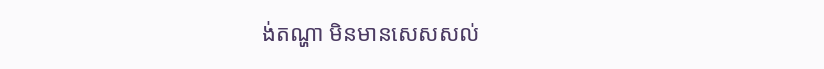ង់តណ្ហា មិនមានសេសសល់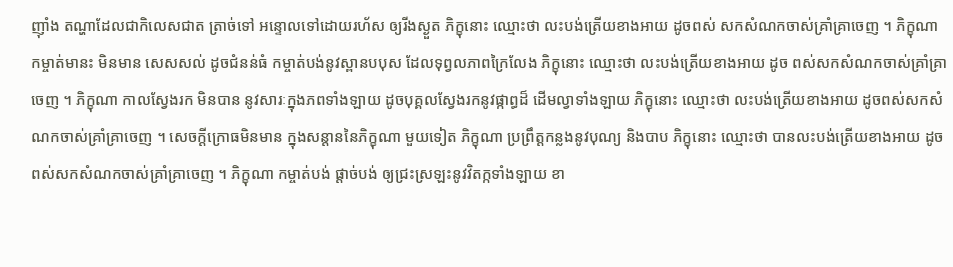ញ៉ាំង តណ្ហាដែលជាកិលេសជាត ត្រាច់ទៅ អន្ទោលទៅដោយរហ័ស ឲ្យរីងស្ងួត ភិក្ខុនោះ ឈ្មោះថា លះបង់ត្រើយខាងអាយ ដូចពស់ សកសំណកចាស់គ្រាំគ្រាចេញ ។ ភិក្ខុណា កម្ចាត់មានះ មិនមាន សេសសល់ ដូចជំនន់ធំ កម្ចាត់បង់នូវស្ពានបបុស ដែលទុព្វលភាពក្រៃលែង ភិក្ខុនោះ ឈ្មោះថា លះបង់ត្រើយខាងអាយ ដូច ពស់សកសំណកចាស់គ្រាំគ្រាចេញ ។ ភិក្ខុណា កាលស្វែងរក មិនបាន នូវសារៈក្នុងភពទាំងឡាយ ដូចបុគ្គលស្វែងរកនូវផ្កាព្ធដ៏ ដើមល្វាទាំងឡាយ ភិក្ខុនោះ ឈ្មោះថា លះបង់ត្រើយខាងអាយ ដូចពស់សកសំណកចាស់គ្រាំគ្រាចេញ ។ សេចក្តីក្រោធមិនមាន ក្នុងសន្តាននៃភិក្ខុណា មួយទៀត ភិក្ខុណា ប្រព្រឹត្តកន្លងនូវបុណ្យ និងបាប ភិក្ខុនោះ ឈ្មោះថា បានលះបង់ត្រើយខាងអាយ ដូច ពស់សកសំណកចាស់គ្រាំគ្រាចេញ ។ ភិក្ខុណា កម្ចាត់បង់ ផ្តាច់បង់ ឲ្យជ្រះស្រឡះនូវវិតក្កទាំងឡាយ ខា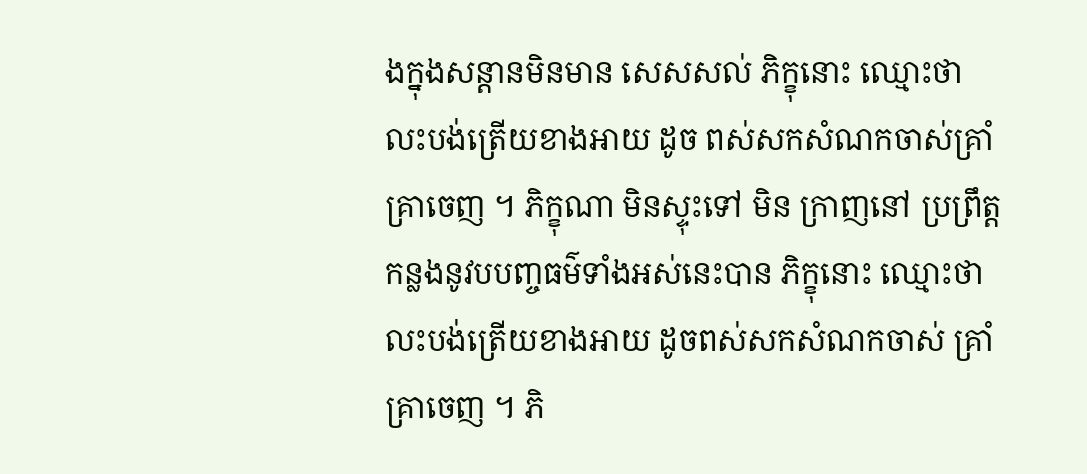ងក្នុងសន្តានមិនមាន សេសសល់ ភិក្ខុនោះ ឈ្មោះថា លះបង់ត្រើយខាងអាយ ដូច ពស់សកសំណកចាស់គ្រាំគ្រាចេញ ។ ភិក្ខុណា មិនស្ទុះទៅ មិន ក្រាញនៅ ប្រព្រឹត្តកន្លងនូវបបញ្ចធម៌ទាំងអស់នេះបាន ភិក្ខុនោះ ឈ្មោះថា លះបង់ត្រើយខាងអាយ ដូចពស់សកសំណកចាស់ គ្រាំគ្រាចេញ ។ ភិ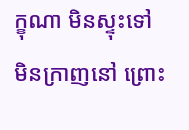ក្ខុណា មិនស្ទុះទៅ មិនក្រាញនៅ ព្រោះ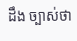ដឹង ច្បាស់ថា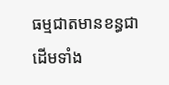ធម្មជាតមានខន្ធជាដើមទាំង